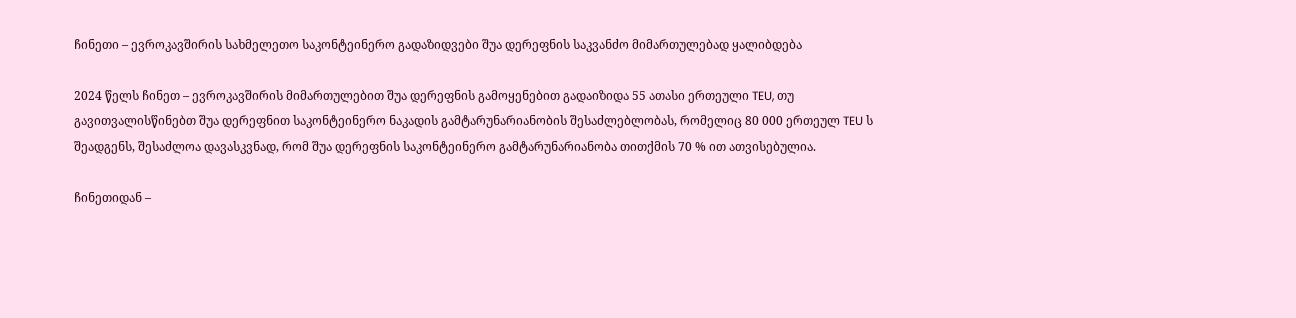ჩინეთი – ევროკავშირის სახმელეთო საკონტეინერო გადაზიდვები შუა დერეფნის საკვანძო მიმართულებად ყალიბდება

2024 წელს ჩინეთ – ევროკავშირის მიმართულებით შუა დერეფნის გამოყენებით გადაიზიდა 55 ათასი ერთეული TEU, თუ გავითვალისწინებთ შუა დერეფნით საკონტეინერო ნაკადის გამტარუნარიანობის შესაძლებლობას, რომელიც 80 000 ერთეულ TEU ს შეადგენს, შესაძლოა დავასკვნად, რომ შუა დერეფნის საკონტეინერო გამტარუნარიანობა თითქმის 70 % ით ათვისებულია.

ჩინეთიდან –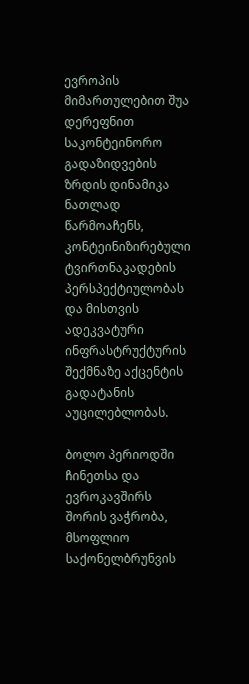ევროპის მიმართულებით შუა დერეფნით საკონტეინორო გადაზიდვების ზრდის დინამიკა ნათლად წარმოაჩენს, კონტეინიზირებული ტვირთნაკადების პერსპექტიულობას და მისთვის ადეკვატური ინფრასტრუქტურის შექმნაზე აქცენტის გადატანის აუცილებლობას.

ბოლო პერიოდში ჩინეთსა და ევროკავშირს შორის ვაჭრობა, მსოფლიო საქონელბრუნვის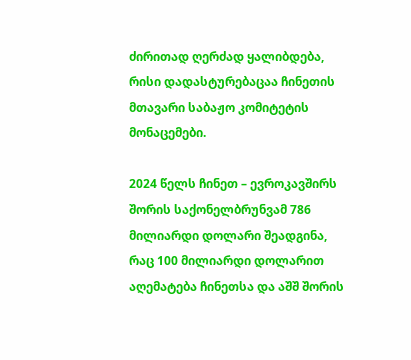ძირითად ღერძად ყალიბდება,  რისი დადასტურებაცაა ჩინეთის მთავარი საბაჟო კომიტეტის მონაცემები.

2024 წელს ჩინეთ – ევროკავშირს შორის საქონელბრუნვამ 786 მილიარდი დოლარი შეადგინა, რაც 100 მილიარდი დოლარით აღემატება ჩინეთსა და აშშ შორის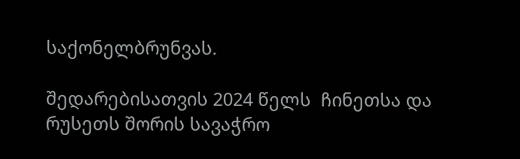საქონელბრუნვას.

შედარებისათვის 2024 წელს  ჩინეთსა და რუსეთს შორის სავაჭრო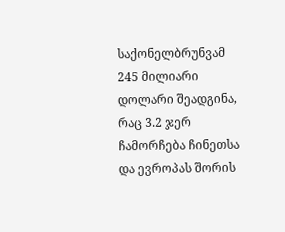საქონელბრუნვამ  245 მილიარი დოლარი შეადგინა, რაც 3.2 ჯერ ჩამორჩება ჩინეთსა და ევროპას შორის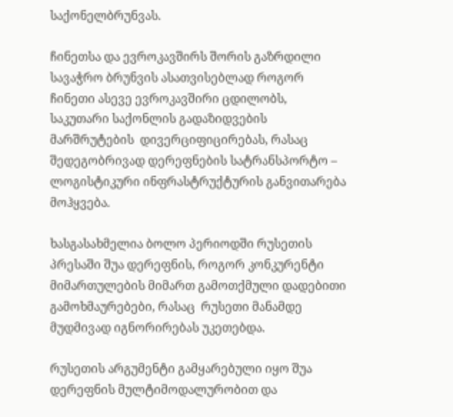საქონელბრუნვას.

ჩინეთსა და ევროკავშირს შორის გაზრდილი სავაჭრო ბრუნვის ასათვისებლად როგორ ჩინეთი ასევე ევროკავშირი ცდილობს, საკუთარი საქონლის გადაზიდვების  მარშრუტების  დივერციფიცირებას, რასაც შედეგობრივად დერეფნების სატრანსპორტო – ლოგისტიკური ინფრასტრუქტურის განვითარება მოჰყვება.

ხასგასახმელია ბოლო პერიოდში რუსეთის პრესაში შუა დერეფნის, როგორ კონკურენტი მიმართულების მიმართ გამოთქმული დადებითი გამოხმაურებები, რასაც  რუსეთი მანამდე მუდმივად იგნორირებას უკეთებდა.

რუსეთის არგუმენტი გამყარებული იყო შუა დერეფნის მულტიმოდალურობით და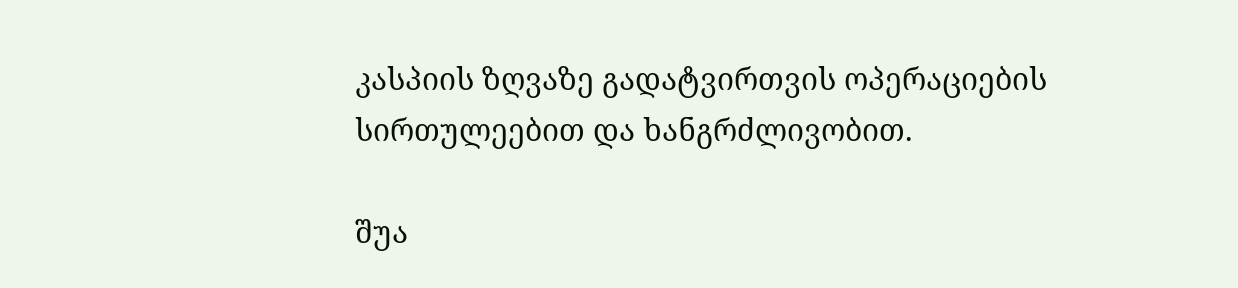კასპიის ზღვაზე გადატვირთვის ოპერაციების სირთულეებით და ხანგრძლივობით.

შუა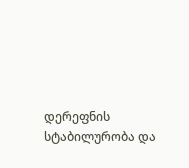დერეფნის სტაბილურობა და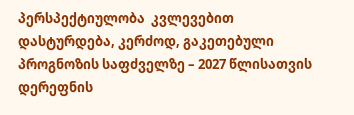პერსპექტიულობა  კვლევებით დასტურდება, კერძოდ, გაკეთებული პროგნოზის საფძველზე – 2027 წლისათვის  დერეფნის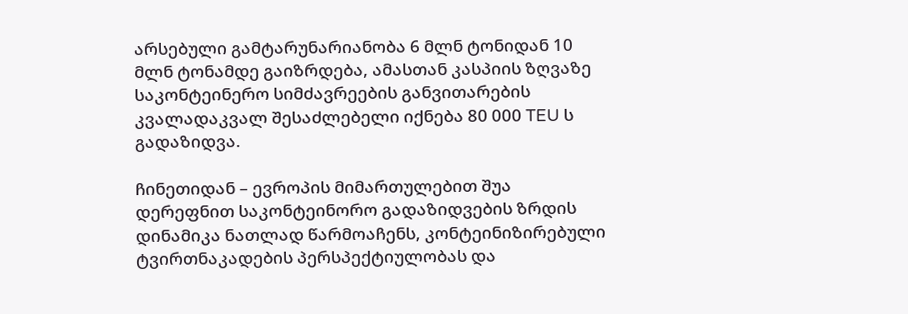არსებული გამტარუნარიანობა 6 მლნ ტონიდან 10 მლნ ტონამდე გაიზრდება, ამასთან კასპიის ზღვაზე საკონტეინერო სიმძავრეების განვითარების კვალადაკვალ შესაძლებელი იქნება 80 000 TEU ს გადაზიდვა.

ჩინეთიდან – ევროპის მიმართულებით შუა დერეფნით საკონტეინორო გადაზიდვების ზრდის დინამიკა ნათლად წარმოაჩენს, კონტეინიზირებული ტვირთნაკადების პერსპექტიულობას და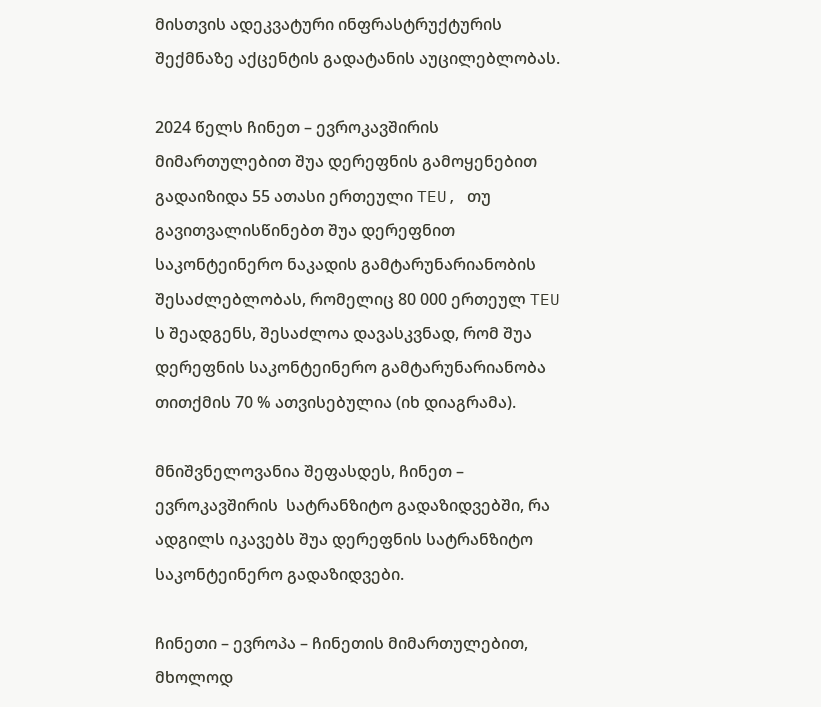მისთვის ადეკვატური ინფრასტრუქტურის შექმნაზე აქცენტის გადატანის აუცილებლობას.

2024 წელს ჩინეთ – ევროკავშირის მიმართულებით შუა დერეფნის გამოყენებით გადაიზიდა 55 ათასი ერთეული TEU, თუ გავითვალისწინებთ შუა დერეფნით საკონტეინერო ნაკადის გამტარუნარიანობის შესაძლებლობას, რომელიც 80 000 ერთეულ TEU ს შეადგენს, შესაძლოა დავასკვნად, რომ შუა დერეფნის საკონტეინერო გამტარუნარიანობა თითქმის 70 % ათვისებულია (იხ დიაგრამა).

მნიშვნელოვანია შეფასდეს, ჩინეთ – ევროკავშირის  სატრანზიტო გადაზიდვებში, რა ადგილს იკავებს შუა დერეფნის სატრანზიტო  საკონტეინერო გადაზიდვები.

ჩინეთი – ევროპა – ჩინეთის მიმართულებით, მხოლოდ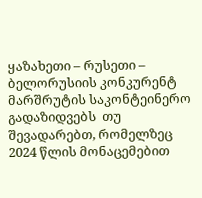ყაზახეთი – რუსეთი – ბელორუსიის კონკურენტ მარშრუტის საკონტეინერო გადაზიდვებს  თუ შევადარებთ, რომელზეც   2024 წლის მონაცემებით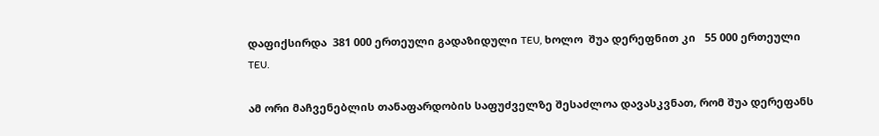დაფიქსირდა  381 000 ერთეული გადაზიდული TEU, ხოლო  შუა დერეფნით კი   55 000 ერთეული TEU.

ამ ორი მაჩვენებლის თანაფარდობის საფუძველზე შესაძლოა დავასკვნათ, რომ შუა დერეფანს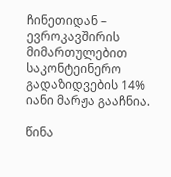ჩინეთიდან – ევროკავშირის მიმართულებით საკონტეინერო გადაზიდვების 14% იანი მარჟა გააჩნია.

წინა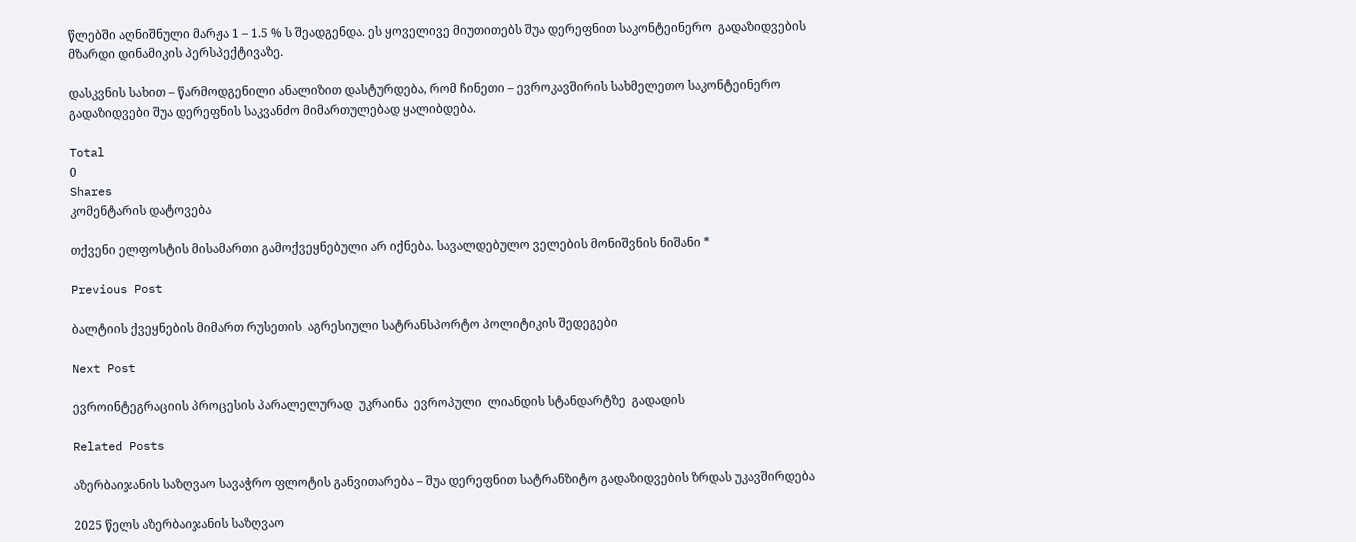წლებში აღნიშნული მარჟა 1 – 1.5 % ს შეადგენდა. ეს ყოველივე მიუთითებს შუა დერეფნით საკონტეინერო  გადაზიდვების მზარდი დინამიკის პერსპექტივაზე.

დასკვნის სახით – წარმოდგენილი ანალიზით დასტურდება, რომ ჩინეთი – ევროკავშირის სახმელეთო საკონტეინერო გადაზიდვები შუა დერეფნის საკვანძო მიმართულებად ყალიბდება.

Total
0
Shares
კომენტარის დატოვება

თქვენი ელფოსტის მისამართი გამოქვეყნებული არ იქნება. სავალდებულო ველების მონიშვნის ნიშანი *

Previous Post

ბალტიის ქვეყნების მიმართ რუსეთის  აგრესიული სატრანსპორტო პოლიტიკის შედეგები

Next Post

ევროინტეგრაციის პროცესის პარალელურად  უკრაინა  ევროპული  ლიანდის სტანდარტზე  გადადის

Related Posts

აზერბაიჯანის საზღვაო სავაჭრო ფლოტის განვითარება – შუა დერეფნით სატრანზიტო გადაზიდვების ზრდას უკავშირდება

2025 წელს აზერბაიჯანის საზღვაო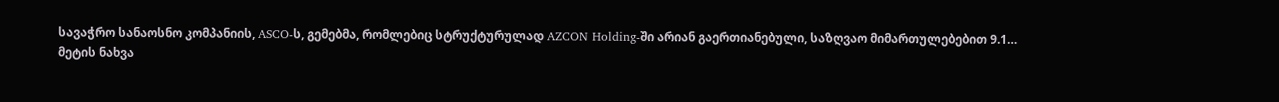სავაჭრო სანაოსნო კომპანიის, ASCO-ს, გემებმა, რომლებიც სტრუქტურულად AZCON Holding-ში არიან გაერთიანებული, საზღვაო მიმართულებებით 9.1…
მეტის ნახვა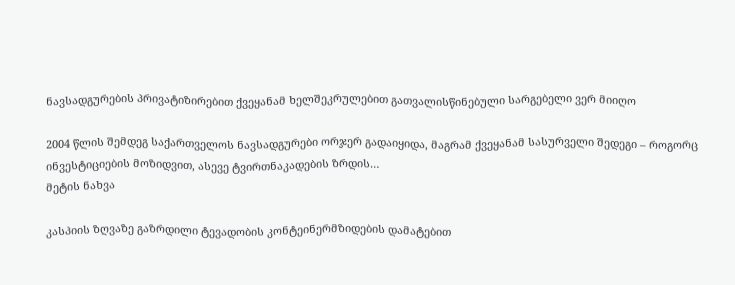ნავსადგურების პრივატიზირებით ქვეყანამ ხელშეკრულებით გათვალისწინებული სარგებელი ვერ მიიღო

2004 წლის შემდეგ საქართველოს ნავსადგურები ორჯერ გადაიყიდა, მაგრამ ქვეყანამ სასურველი შედეგი – როგორც ინვესტიციების მოზიდვით, ასევე ტვირთნაკადების ზრდის…
მეტის ნახვა

კასპიის ზღვაზე გაზრდილი ტევადობის კონტეინერმზიდების დამატებით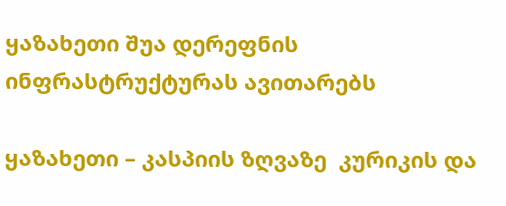ყაზახეთი შუა დერეფნის ინფრასტრუქტურას ავითარებს

ყაზახეთი – კასპიის ზღვაზე  კურიკის და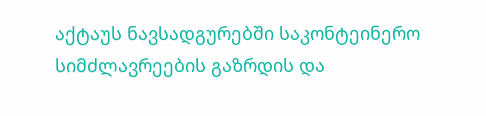აქტაუს ნავსადგურებში საკონტეინერო სიმძლავრეების გაზრდის და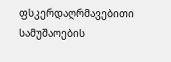ფსკერდაღრმავებითი სამუშაოების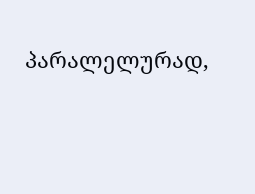პარალელურად,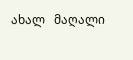ახალ   მაღალი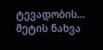ტევადობის…
მეტის ნახვა